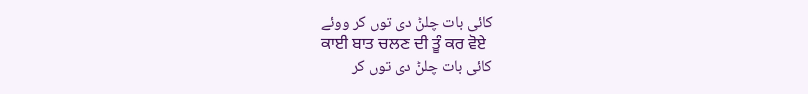کائی بات چلݨ دی توں کر ووئے
ਕਾਈ ਬਾਤ ਚਲਣ ਦੀ ਤੂੰ ਕਰ ਵੋਏ
کائی بات چلݨ دی توں کر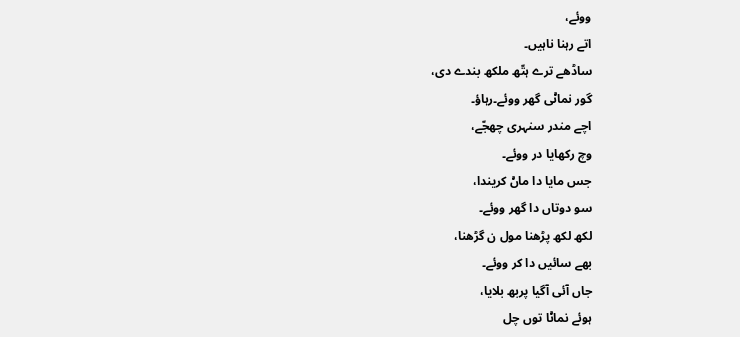ووئے،
اتے رہنا ناہیں۔
ساڈھے ترے ہتّھ ملکھ بندے دی،
گور نماݨی گھر ووئے۔رہاؤ۔
اچے مندر سنہری چھجّے،
وچ رکھایا در ووئے۔
جس مایا دا ماݨ کریندا،
سو دوتاں دا گھر ووئے۔
لکھ لکھ پڑھنا مول ن گڑھنا،
بھے سائیں دا کر ووئے۔
جاں آئی آگیا پربھ بلایا،
ہوئے نماݨا توں چل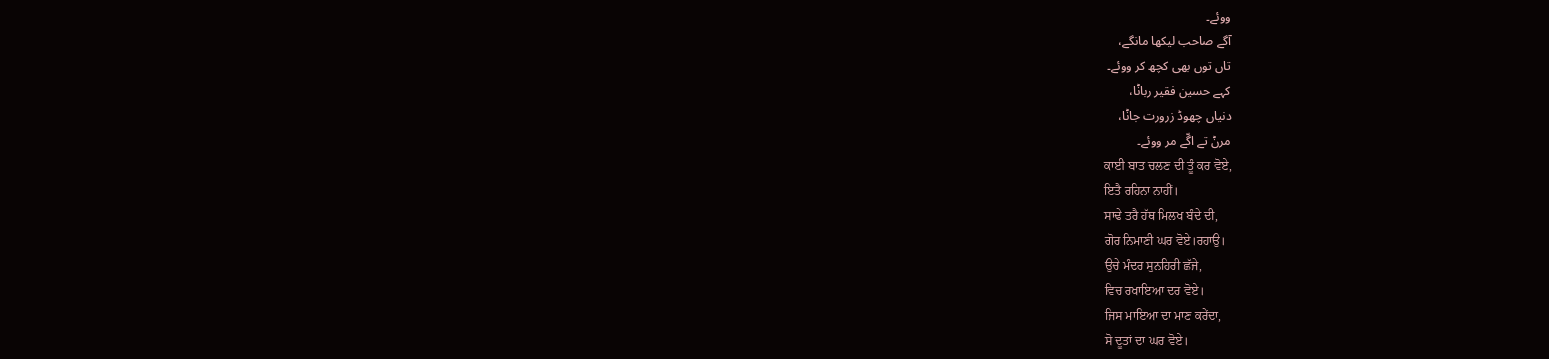ووئے۔
آگے صاحب لیکھا مانگے،
تاں توں بھی کچھ کر ووئے۔
کہے حسین فقیر رباݨا،
دنیاں چھوڈ زرورت جاݨا،
مرݨ تے اگّے مر ووئے۔
ਕਾਈ ਬਾਤ ਚਲਣ ਦੀ ਤੂੰ ਕਰ ਵੋਏ,
ਇਤੈ ਰਹਿਨਾ ਨਾਹੀਂ।
ਸਾਢੇ ਤਰੈ ਹੱਥ ਮਿਲਖ ਬੰਦੇ ਦੀ,
ਗੋਰ ਨਿਮਾਣੀ ਘਰ ਵੋਏ।ਰਹਾਉ।
ਉਚੇ ਮੰਦਰ ਸੁਨਹਿਰੀ ਛੱਜੇ,
ਵਿਚ ਰਖਾਇਆ ਦਰ ਵੋਏ।
ਜਿਸ ਮਾਇਆ ਦਾ ਮਾਣ ਕਰੇਂਦਾ,
ਸੋ ਦੂਤਾਂ ਦਾ ਘਰ ਵੋਏ।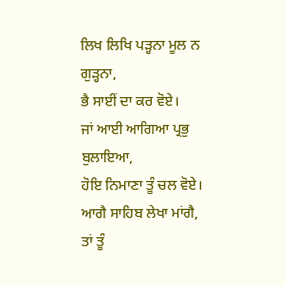ਲਿਖ ਲਿਖਿ ਪੜ੍ਹਨਾ ਮੂਲ ਨ ਗੁੜ੍ਹਨਾ,
ਭੈ ਸਾਈਂ ਦਾ ਕਰ ਵੋਏ।
ਜਾਂ ਆਈ ਆਗਿਆ ਪ੍ਰਭੁ ਬੁਲਾਇਆ,
ਹੋਇ ਨਿਮਾਣਾ ਤੂੰ ਚਲ ਵੋਏ।
ਆਗੈ ਸਾਹਿਬ ਲੇਖਾ ਮਾਂਗੈ,
ਤਾਂ ਤੂੰ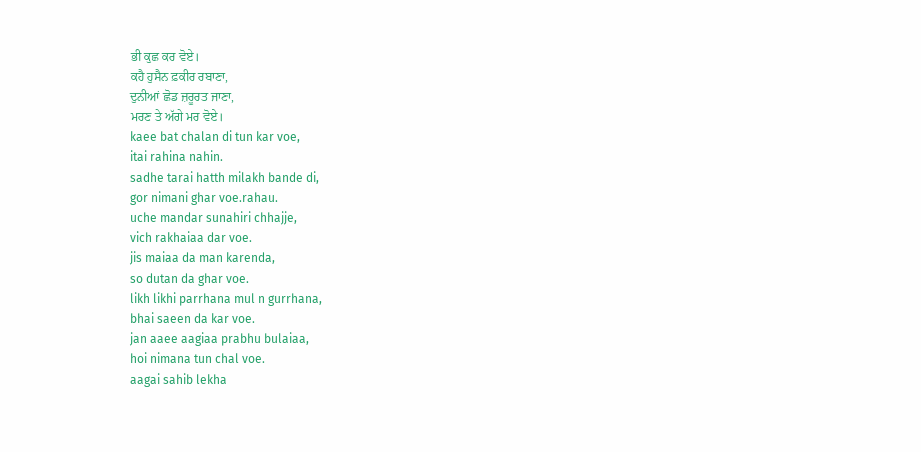ਭੀ ਕੁਛ ਕਰ ਵੋਏ।
ਕਹੈ ਹੁਸੈਨ ਫ਼ਕੀਰ ਰਬਾਣਾ,
ਦੁਨੀਆਂ ਛੋਡ ਜ਼ਰੂਰਤ ਜਾਣਾ,
ਮਰਣ ਤੇ ਅੱਗੇ ਮਰ ਵੋਏ।
kaee bat chalan di tun kar voe,
itai rahina nahin.
sadhe tarai hatth milakh bande di,
gor nimani ghar voe.rahau.
uche mandar sunahiri chhajje,
vich rakhaiaa dar voe.
jis maiaa da man karenda,
so dutan da ghar voe.
likh likhi parrhana mul n gurrhana,
bhai saeen da kar voe.
jan aaee aagiaa prabhu bulaiaa,
hoi nimana tun chal voe.
aagai sahib lekha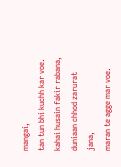mangai,
tan tun bhi kuchh kar voe.
kahai husain fakir rabana,
duniaan chhod zarurat jana,
maran te agge mar voe.